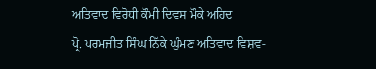ਅਤਿਵਾਦ ਵਿਰੋਧੀ ਕੌਮੀ ਦਿਵਸ ਮੌਕੇ ਅਹਿਦ
ਪ੍ਰੋ. ਪਰਮਜੀਤ ਸਿੰਘ ਨਿੱਕੇ ਘੁੰਮਣ ਅਤਿਵਾਦ ਵਿਸ਼ਵ-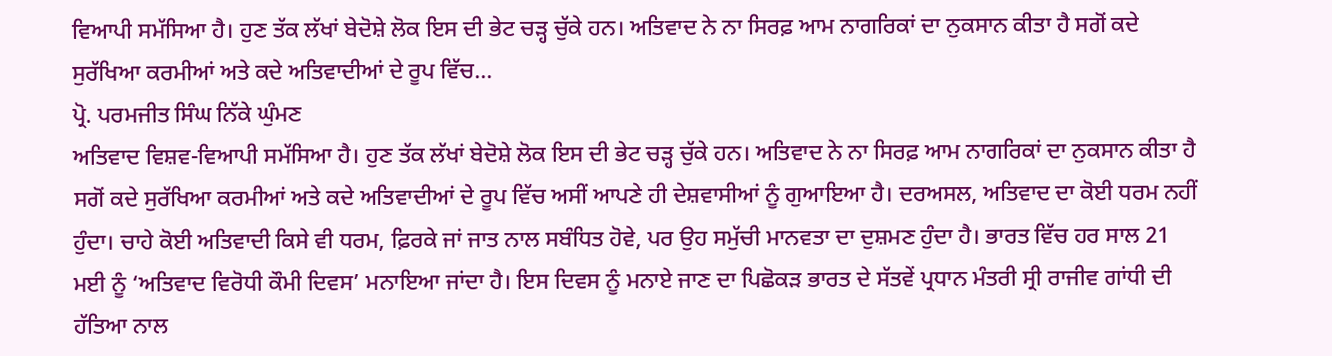ਵਿਆਪੀ ਸਮੱਸਿਆ ਹੈ। ਹੁਣ ਤੱਕ ਲੱਖਾਂ ਬੇਦੋਸ਼ੇ ਲੋਕ ਇਸ ਦੀ ਭੇਟ ਚੜ੍ਹ ਚੁੱਕੇ ਹਨ। ਅਤਿਵਾਦ ਨੇ ਨਾ ਸਿਰਫ਼ ਆਮ ਨਾਗਰਿਕਾਂ ਦਾ ਨੁਕਸਾਨ ਕੀਤਾ ਹੈ ਸਗੋਂ ਕਦੇ ਸੁਰੱਖਿਆ ਕਰਮੀਆਂ ਅਤੇ ਕਦੇ ਅਤਿਵਾਦੀਆਂ ਦੇ ਰੂਪ ਵਿੱਚ...
ਪ੍ਰੋ. ਪਰਮਜੀਤ ਸਿੰਘ ਨਿੱਕੇ ਘੁੰਮਣ
ਅਤਿਵਾਦ ਵਿਸ਼ਵ-ਵਿਆਪੀ ਸਮੱਸਿਆ ਹੈ। ਹੁਣ ਤੱਕ ਲੱਖਾਂ ਬੇਦੋਸ਼ੇ ਲੋਕ ਇਸ ਦੀ ਭੇਟ ਚੜ੍ਹ ਚੁੱਕੇ ਹਨ। ਅਤਿਵਾਦ ਨੇ ਨਾ ਸਿਰਫ਼ ਆਮ ਨਾਗਰਿਕਾਂ ਦਾ ਨੁਕਸਾਨ ਕੀਤਾ ਹੈ ਸਗੋਂ ਕਦੇ ਸੁਰੱਖਿਆ ਕਰਮੀਆਂ ਅਤੇ ਕਦੇ ਅਤਿਵਾਦੀਆਂ ਦੇ ਰੂਪ ਵਿੱਚ ਅਸੀਂ ਆਪਣੇ ਹੀ ਦੇਸ਼ਵਾਸੀਆਂ ਨੂੰ ਗੁਆਇਆ ਹੈ। ਦਰਅਸਲ, ਅਤਿਵਾਦ ਦਾ ਕੋਈ ਧਰਮ ਨਹੀਂ ਹੁੰਦਾ। ਚਾਹੇ ਕੋਈ ਅਤਿਵਾਦੀ ਕਿਸੇ ਵੀ ਧਰਮ, ਫ਼ਿਰਕੇ ਜਾਂ ਜਾਤ ਨਾਲ ਸਬੰਧਿਤ ਹੋਵੇ, ਪਰ ਉਹ ਸਮੁੱਚੀ ਮਾਨਵਤਾ ਦਾ ਦੁਸ਼ਮਣ ਹੁੰਦਾ ਹੈ। ਭਾਰਤ ਵਿੱਚ ਹਰ ਸਾਲ 21 ਮਈ ਨੂੰ ‘ਅਤਿਵਾਦ ਵਿਰੋਧੀ ਕੌਮੀ ਦਿਵਸ’ ਮਨਾਇਆ ਜਾਂਦਾ ਹੈ। ਇਸ ਦਿਵਸ ਨੂੰ ਮਨਾਏ ਜਾਣ ਦਾ ਪਿਛੋਕੜ ਭਾਰਤ ਦੇ ਸੱਤਵੇਂ ਪ੍ਰਧਾਨ ਮੰਤਰੀ ਸ੍ਰੀ ਰਾਜੀਵ ਗਾਂਧੀ ਦੀ ਹੱਤਿਆ ਨਾਲ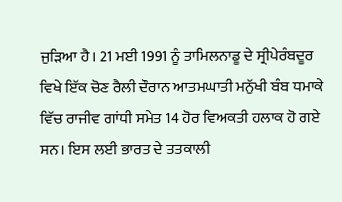ਜੁੜਿਆ ਹੈ। 21 ਮਈ 1991 ਨੂੰ ਤਾਮਿਲਨਾਡੂ ਦੇ ਸ੍ਰੀਪੇਰੰਬਦੂਰ ਵਿਖੇ ਇੱਕ ਚੋਣ ਰੈਲੀ ਦੌਰਾਨ ਆਤਮਘਾਤੀ ਮਨੁੱਖੀ ਬੰਬ ਧਮਾਕੇ ਵਿੱਚ ਰਾਜੀਵ ਗਾਂਧੀ ਸਮੇਤ 14 ਹੋਰ ਵਿਅਕਤੀ ਹਲਾਕ ਹੋ ਗਏ ਸਨ। ਇਸ ਲਈ ਭਾਰਤ ਦੇ ਤਤਕਾਲੀ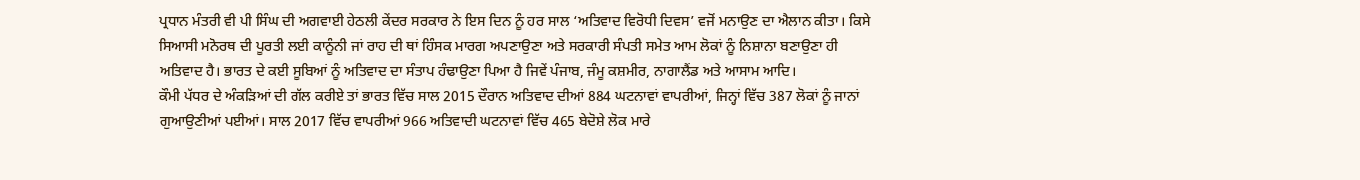ਪ੍ਰਧਾਨ ਮੰਤਰੀ ਵੀ ਪੀ ਸਿੰਘ ਦੀ ਅਗਵਾਈ ਹੇਠਲੀ ਕੇਂਦਰ ਸਰਕਾਰ ਨੇ ਇਸ ਦਿਨ ਨੂੰ ਹਰ ਸਾਲ ‘ਅਤਿਵਾਦ ਵਿਰੋਧੀ ਦਿਵਸ’ ਵਜੋਂ ਮਨਾਉਣ ਦਾ ਐਲਾਨ ਕੀਤਾ। ਕਿਸੇ ਸਿਆਸੀ ਮਨੋਰਥ ਦੀ ਪੂਰਤੀ ਲਈ ਕਾਨੂੰਨੀ ਜਾਂ ਰਾਹ ਦੀ ਥਾਂ ਹਿੰਸਕ ਮਾਰਗ ਅਪਣਾਉਣਾ ਅਤੇ ਸਰਕਾਰੀ ਸੰਪਤੀ ਸਮੇਤ ਆਮ ਲੋਕਾਂ ਨੂੰ ਨਿਸ਼ਾਨਾ ਬਣਾਉਣਾ ਹੀ ਅਤਿਵਾਦ ਹੈ। ਭਾਰਤ ਦੇ ਕਈ ਸੂਬਿਆਂ ਨੂੰ ਅਤਿਵਾਦ ਦਾ ਸੰਤਾਪ ਹੰਢਾਉਣਾ ਪਿਆ ਹੈ ਜਿਵੇਂ ਪੰਜਾਬ, ਜੰਮੂ ਕਸ਼ਮੀਰ, ਨਾਗਾਲੈਂਡ ਅਤੇ ਆਸਾਮ ਆਦਿ।
ਕੌਮੀ ਪੱਧਰ ਦੇ ਅੰਕੜਿਆਂ ਦੀ ਗੱਲ ਕਰੀਏ ਤਾਂ ਭਾਰਤ ਵਿੱਚ ਸਾਲ 2015 ਦੌਰਾਨ ਅਤਿਵਾਦ ਦੀਆਂ 884 ਘਟਨਾਵਾਂ ਵਾਪਰੀਆਂ, ਜਿਨ੍ਹਾਂ ਵਿੱਚ 387 ਲੋਕਾਂ ਨੂੰ ਜਾਨਾਂ ਗੁਆਉਣੀਆਂ ਪਈਆਂ। ਸਾਲ 2017 ਵਿੱਚ ਵਾਪਰੀਆਂ 966 ਅਤਿਵਾਦੀ ਘਟਨਾਵਾਂ ਵਿੱਚ 465 ਬੇਦੋਸ਼ੇ ਲੋਕ ਮਾਰੇ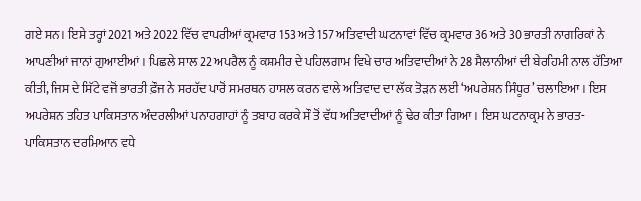ਗਏ ਸਨ। ਇਸੇ ਤਰ੍ਹਾਂ 2021 ਅਤੇ 2022 ਵਿੱਚ ਵਾਪਰੀਆਂ ਕ੍ਰਮਵਾਰ 153 ਅਤੇ 157 ਅਤਿਵਾਦੀ ਘਟਨਾਵਾਂ ਵਿੱਚ ਕ੍ਰਮਵਾਰ 36 ਅਤੇ 30 ਭਾਰਤੀ ਨਾਗਰਿਕਾਂ ਨੇ ਆਪਣੀਆਂ ਜਾਨਾਂ ਗੁਆਈਆਂ। ਪਿਛਲੇ ਸਾਲ 22 ਅਪਰੈਲ ਨੂੰ ਕਸ਼ਮੀਰ ਦੇ ਪਹਿਲਗਾਮ ਵਿਖੇ ਚਾਰ ਅਤਿਵਾਦੀਆਂ ਨੇ 28 ਸੈਲਾਨੀਆਂ ਦੀ ਬੇਰਹਿਮੀ ਨਾਲ ਹੱਤਿਆ ਕੀਤੀ, ਜਿਸ ਦੇ ਸਿੱਟੇ ਵਜੋਂ ਭਾਰਤੀ ਫ਼ੌਜ ਨੇ ਸਰਹੱਦ ਪਾਰੋਂ ਸਮਰਥਨ ਹਾਸਲ ਕਰਨ ਵਾਲੇ ਅਤਿਵਾਦ ਦਾ ਲੱਕ ਤੋੜਨ ਲਈ ‘ਅਪਰੇਸ਼ਨ ਸਿੰਧੂਰ’ ਚਲਾਇਆ। ਇਸ ਅਪਰੇਸ਼ਨ ਤਹਿਤ ਪਾਕਿਸਤਾਨ ਅੰਦਰਲੀਆਂ ਪਨਾਹਗਾਹਾਂ ਨੂੰ ਤਬਾਹ ਕਰਕੇ ਸੌ ਤੋਂ ਵੱਧ ਅਤਿਵਾਦੀਆਂ ਨੂੰ ਢੇਰ ਕੀਤਾ ਗਿਆ। ਇਸ ਘਟਨਾਕ੍ਰਮ ਨੇ ਭਾਰਤ-ਪਾਕਿਸਤਾਨ ਦਰਮਿਆਨ ਵਧੇ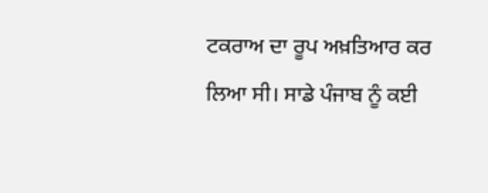ਟਕਰਾਅ ਦਾ ਰੂਪ ਅਖ਼ਤਿਆਰ ਕਰ ਲਿਆ ਸੀ। ਸਾਡੇ ਪੰਜਾਬ ਨੂੰ ਕਈ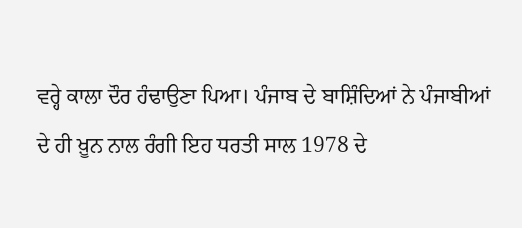ਵਰ੍ਹੇ ਕਾਲਾ ਦੌਰ ਹੰਢਾਉਣਾ ਪਿਆ। ਪੰਜਾਬ ਦੇ ਬਾਸ਼ਿੰਦਿਆਂ ਨੇ ਪੰਜਾਬੀਆਂ ਦੇ ਹੀ ਖ਼ੂਨ ਨਾਲ ਰੰਗੀ ਇਹ ਧਰਤੀ ਸਾਲ 1978 ਦੇ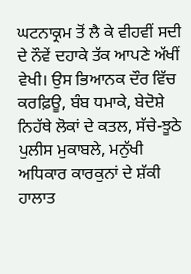ਘਟਨਾਕ੍ਰਮ ਤੋਂ ਲੈ ਕੇ ਵੀਹਵੀਂ ਸਦੀ ਦੇ ਨੌਵੇਂ ਦਹਾਕੇ ਤੱਕ ਆਪਣੇ ਅੱਖੀਂ ਵੇਖੀ। ਉਸ ਭਿਆਨਕ ਦੌਰ ਵਿੱਚ ਕਰਫ਼ਿਊ, ਬੰਬ ਧਮਾਕੇ, ਬੇਦੋਸ਼ੇ ਨਿਹੱਥੇ ਲੋਕਾਂ ਦੇ ਕਤਲ, ਸੱਚੇ-ਝੂਠੇ ਪੁਲੀਸ ਮੁਕਾਬਲੇ, ਮਨੁੱਖੀ ਅਧਿਕਾਰ ਕਾਰਕੁਨਾਂ ਦੇ ਸ਼ੱਕੀ ਹਾਲਾਤ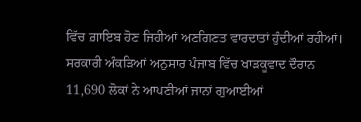ਵਿੱਚ ਗ਼ਾਇਬ ਹੋਣ ਜਿਹੀਆਂ ਅਣਗਿਣਤ ਵਾਰਦਾਤਾਂ ਹੁੰਦੀਆਂ ਰਹੀਆਂ। ਸਰਕਾਰੀ ਅੰਕੜਿਆਂ ਅਨੁਸਾਰ ਪੰਜਾਬ ਵਿੱਚ ਖਾੜਕੂਵਾਦ ਦੌਰਾਨ 11,690 ਲੋਕਾਂ ਨੇ ਆਪਣੀਆਂ ਜਾਨਾਂ ਗੁਆਈਆਂ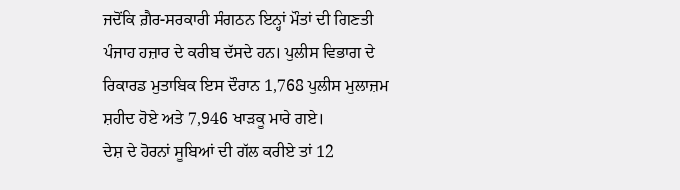ਜਦੋਂਕਿ ਗ਼ੈਰ-ਸਰਕਾਰੀ ਸੰਗਠਨ ਇਨ੍ਹਾਂ ਮੌਤਾਂ ਦੀ ਗਿਣਤੀ ਪੰਜਾਹ ਹਜ਼ਾਰ ਦੇ ਕਰੀਬ ਦੱਸਦੇ ਹਨ। ਪੁਲੀਸ ਵਿਭਾਗ ਦੇ ਰਿਕਾਰਡ ਮੁਤਾਬਿਕ ਇਸ ਦੌਰਾਨ 1,768 ਪੁਲੀਸ ਮੁਲਾਜ਼ਮ ਸ਼ਹੀਦ ਹੋਏ ਅਤੇ 7,946 ਖਾੜਕੂ ਮਾਰੇ ਗਏ।
ਦੇਸ਼ ਦੇ ਹੋਰਨਾਂ ਸੂਬਿਆਂ ਦੀ ਗੱਲ ਕਰੀਏ ਤਾਂ 12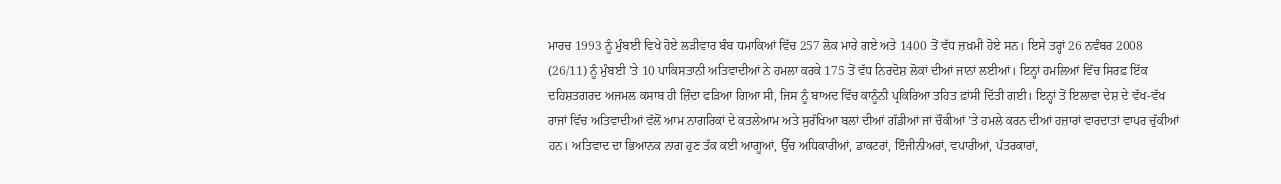ਮਾਰਚ 1993 ਨੂੰ ਮੁੰਬਈ ਵਿਖੇ ਹੋਏ ਲੜੀਵਾਰ ਬੰਬ ਧਮਾਕਿਆਂ ਵਿੱਚ 257 ਲੋਕ ਮਾਰੇ ਗਏ ਅਤੇ 1400 ਤੋਂ ਵੱਧ ਜ਼ਖ਼ਮੀ ਹੋਏ ਸਨ। ਇਸੇ ਤਰ੍ਹਾਂ 26 ਨਵੰਬਰ 2008 (26/11) ਨੂੰ ਮੁੰਬਈ ’ਤੇ 10 ਪਾਕਿਸਤਾਨੀ ਅਤਿਵਾਦੀਆਂ ਨੇ ਹਮਲਾ ਕਰਕੇ 175 ਤੋਂ ਵੱਧ ਨਿਰਦੋਸ਼ ਲੋਕਾਂ ਦੀਆਂ ਜਾਨਾਂ ਲਈਆਂ। ਇਨ੍ਹਾਂ ਹਮਲਿਆਂ ਵਿੱਚ ਸਿਰਫ਼ ਇੱਕ ਦਹਿਸ਼ਤਗਰਦ ਅਜਮਲ ਕਸਾਬ ਹੀ ਜ਼ਿੰਦਾ ਫੜਿਆ ਗਿਆ ਸੀ, ਜਿਸ ਨੂੰ ਬਾਅਦ ਵਿੱਚ ਕਾਨੂੰਨੀ ਪ੍ਰਕਿਰਿਆ ਤਹਿਤ ਫ਼ਾਂਸੀ ਦਿੱਤੀ ਗਈ। ਇਨ੍ਹਾਂ ਤੋਂ ਇਲਾਵਾ ਦੇਸ਼ ਦੇ ਵੱਖ-ਵੱਖ ਰਾਜਾਂ ਵਿੱਚ ਅਤਿਵਾਦੀਆਂ ਵੱਲੋਂ ਆਮ ਨਾਗਰਿਕਾਂ ਦੇ ਕਤਲੇਆਮ ਅਤੇ ਸੁਰੱਖਿਆ ਬਲਾਂ ਦੀਆਂ ਗੱਡੀਆਂ ਜਾਂ ਚੌਕੀਆਂ ’ਤੇ ਹਮਲੇ ਕਰਨ ਦੀਆਂ ਹਜ਼ਾਰਾਂ ਵਾਰਦਾਤਾਂ ਵਾਪਰ ਚੁੱਕੀਆਂ ਹਨ। ਅਤਿਵਾਦ ਦਾ ਭਿਆਨਕ ਨਾਗ ਹੁਣ ਤੱਕ ਕਈ ਆਗੂਆਂ, ਉੱਚ ਅਧਿਕਾਰੀਆਂ, ਡਾਕਟਰਾਂ, ਇੰਜੀਨੀਅਰਾਂ, ਵਪਾਰੀਆਂ, ਪੱਤਰਕਾਰਾਂ,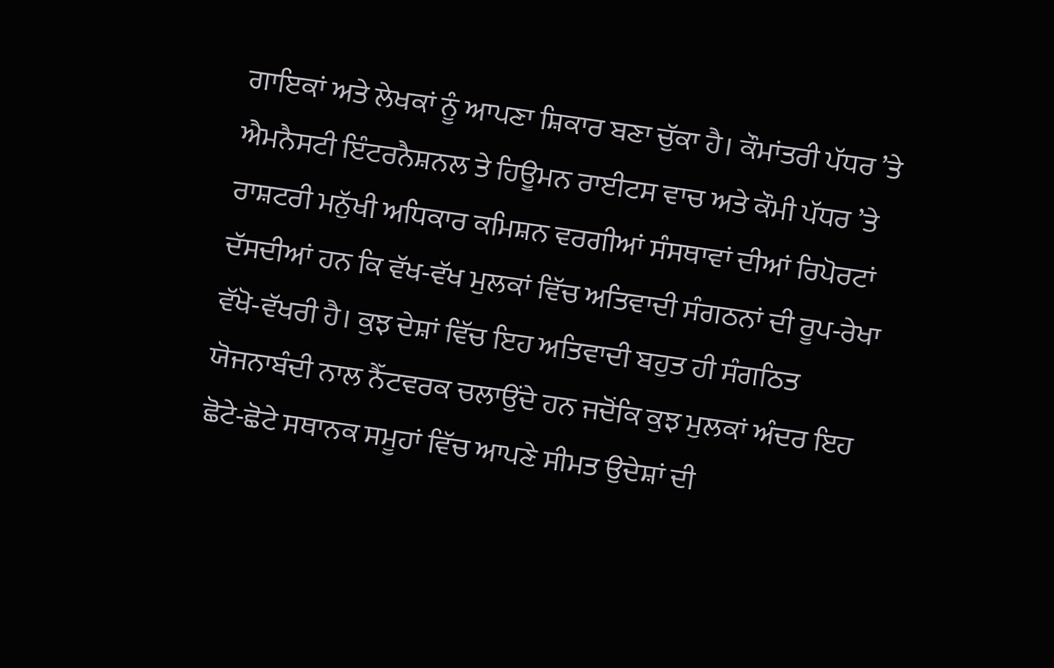ਗਾਇਕਾਂ ਅਤੇ ਲੇਖਕਾਂ ਨੂੰ ਆਪਣਾ ਸ਼ਿਕਾਰ ਬਣਾ ਚੁੱਕਾ ਹੈ। ਕੌਮਾਂਤਰੀ ਪੱਧਰ ’ਤੇ ਐਮਨੈਸਟੀ ਇੰਟਰਨੈਸ਼ਨਲ ਤੇ ਹਿਊਮਨ ਰਾਈਟਸ ਵਾਚ ਅਤੇ ਕੌਮੀ ਪੱਧਰ ’ਤੇ ਰਾਸ਼ਟਰੀ ਮਨੁੱਖੀ ਅਧਿਕਾਰ ਕਮਿਸ਼ਨ ਵਰਗੀਆਂ ਸੰਸਥਾਵਾਂ ਦੀਆਂ ਰਿਪੋਰਟਾਂ ਦੱਸਦੀਆਂ ਹਨ ਕਿ ਵੱਖ-ਵੱਖ ਮੁਲਕਾਂ ਵਿੱਚ ਅਤਿਵਾਦੀ ਸੰਗਠਨਾਂ ਦੀ ਰੂਪ-ਰੇਖਾ ਵੱਖੋ-ਵੱਖਰੀ ਹੈ। ਕੁਝ ਦੇਸ਼ਾਂ ਵਿੱਚ ਇਹ ਅਤਿਵਾਦੀ ਬਹੁਤ ਹੀ ਸੰਗਠਿਤ ਯੋਜਨਾਬੰਦੀ ਨਾਲ ਨੈੱਟਵਰਕ ਚਲਾਉਂਦੇ ਹਨ ਜਦੋਂਕਿ ਕੁਝ ਮੁਲਕਾਂ ਅੰਦਰ ਇਹ ਛੋਟੇ-ਛੋਟੇ ਸਥਾਨਕ ਸਮੂਹਾਂ ਵਿੱਚ ਆਪਣੇ ਸੀਮਤ ਉਦੇਸ਼ਾਂ ਦੀ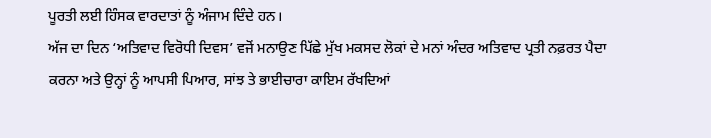ਪੂਰਤੀ ਲਈ ਹਿੰਸਕ ਵਾਰਦਾਤਾਂ ਨੂੰ ਅੰਜਾਮ ਦਿੰਦੇ ਹਨ।
ਅੱਜ ਦਾ ਦਿਨ ‘ਅਤਿਵਾਦ ਵਿਰੋਧੀ ਦਿਵਸ’ ਵਜੋਂ ਮਨਾਉਣ ਪਿੱਛੇ ਮੁੱਖ ਮਕਸਦ ਲੋਕਾਂ ਦੇ ਮਨਾਂ ਅੰਦਰ ਅਤਿਵਾਦ ਪ੍ਰਤੀ ਨਫ਼ਰਤ ਪੈਦਾ ਕਰਨਾ ਅਤੇ ਉਨ੍ਹਾਂ ਨੂੰ ਆਪਸੀ ਪਿਆਰ, ਸਾਂਝ ਤੇ ਭਾਈਚਾਰਾ ਕਾਇਮ ਰੱਖਦਿਆਂ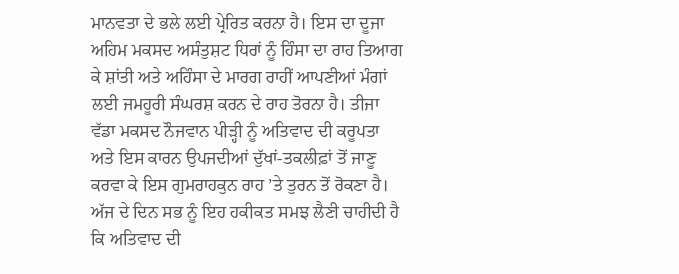ਮਾਨਵਤਾ ਦੇ ਭਲੇ ਲਈ ਪ੍ਰੇਰਿਤ ਕਰਨਾ ਹੈ। ਇਸ ਦਾ ਦੂਜਾ ਅਹਿਮ ਮਕਸਦ ਅਸੰਤੁਸ਼ਟ ਧਿਰਾਂ ਨੂੰ ਹਿੰਸਾ ਦਾ ਰਾਹ ਤਿਆਗ ਕੇ ਸ਼ਾਂਤੀ ਅਤੇ ਅਹਿੰਸਾ ਦੇ ਮਾਰਗ ਰਾਹੀਂ ਆਪਣੀਆਂ ਮੰਗਾਂ ਲਈ ਜਮਹੂਰੀ ਸੰਘਰਸ਼ ਕਰਨ ਦੇ ਰਾਹ ਤੋਰਨਾ ਹੈ। ਤੀਜਾ ਵੱਡਾ ਮਕਸਦ ਨੌਜਵਾਨ ਪੀੜ੍ਹੀ ਨੂੰ ਅਤਿਵਾਦ ਦੀ ਕਰੂਪਤਾ ਅਤੇ ਇਸ ਕਾਰਨ ਉਪਜਦੀਆਂ ਦੁੱਖਾਂ-ਤਕਲੀਫ਼ਾਂ ਤੋਂ ਜਾਣੂ ਕਰਵਾ ਕੇ ਇਸ ਗੁਮਰਾਹਕੁਨ ਰਾਹ ’ਤੇ ਤੁਰਨ ਤੋਂ ਰੋਕਣਾ ਹੈ।
ਅੱਜ ਦੇ ਦਿਨ ਸਭ ਨੂੰ ਇਹ ਹਕੀਕਤ ਸਮਝ ਲੈਣੀ ਚਾਹੀਦੀ ਹੈ ਕਿ ਅਤਿਵਾਦ ਦੀ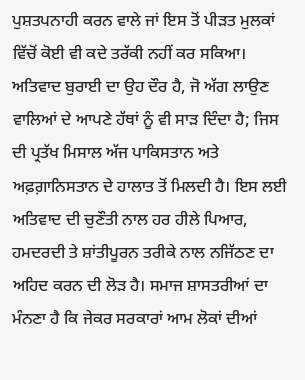ਪੁਸ਼ਤਪਨਾਹੀ ਕਰਨ ਵਾਲੇ ਜਾਂ ਇਸ ਤੋਂ ਪੀੜਤ ਮੁਲਕਾਂ ਵਿੱਚੋਂ ਕੋਈ ਵੀ ਕਦੇ ਤਰੱਕੀ ਨਹੀਂ ਕਰ ਸਕਿਆ। ਅਤਿਵਾਦ ਬੁਰਾਈ ਦਾ ਉਹ ਦੌਰ ਹੈ, ਜੋ ਅੱਗ ਲਾਉਣ ਵਾਲਿਆਂ ਦੇ ਆਪਣੇ ਹੱਥਾਂ ਨੂੰ ਵੀ ਸਾੜ ਦਿੰਦਾ ਹੈ; ਜਿਸ ਦੀ ਪ੍ਰਤੱਖ ਮਿਸਾਲ ਅੱਜ ਪਾਕਿਸਤਾਨ ਅਤੇ ਅਫ਼ਗ਼ਾਨਿਸਤਾਨ ਦੇ ਹਾਲਾਤ ਤੋਂ ਮਿਲਦੀ ਹੈ। ਇਸ ਲਈ ਅਤਿਵਾਦ ਦੀ ਚੁਣੌਤੀ ਨਾਲ ਹਰ ਹੀਲੇ ਪਿਆਰ, ਹਮਦਰਦੀ ਤੇ ਸ਼ਾਂਤੀਪੂਰਨ ਤਰੀਕੇ ਨਾਲ ਨਜਿੱਠਣ ਦਾ ਅਹਿਦ ਕਰਨ ਦੀ ਲੋੜ ਹੈ। ਸਮਾਜ ਸ਼ਾਸਤਰੀਆਂ ਦਾ ਮੰਨਣਾ ਹੈ ਕਿ ਜੇਕਰ ਸਰਕਾਰਾਂ ਆਮ ਲੋਕਾਂ ਦੀਆਂ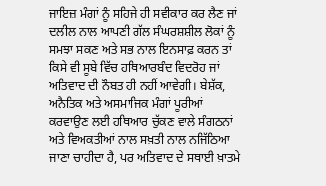ਜਾਇਜ਼ ਮੰਗਾਂ ਨੂੰ ਸਹਿਜੇ ਹੀ ਸਵੀਕਾਰ ਕਰ ਲੈਣ ਜਾਂ ਦਲੀਲ ਨਾਲ ਆਪਣੀ ਗੱਲ ਸੰਘਰਸ਼ਸ਼ੀਲ ਲੋਕਾਂ ਨੂੰ ਸਮਝਾ ਸਕਣ ਅਤੇ ਸਭ ਨਾਲ ਇਨਸਾਫ਼ ਕਰਨ ਤਾਂ ਕਿਸੇ ਵੀ ਸੂਬੇ ਵਿੱਚ ਹਥਿਆਰਬੰਦ ਵਿਦਰੋਹ ਜਾਂ ਅਤਿਵਾਦ ਦੀ ਨੌਬਤ ਹੀ ਨਹੀਂ ਆਵੇਗੀ। ਬੇਸ਼ੱਕ, ਅਨੈਤਿਕ ਅਤੇ ਅਸਮਾਜਿਕ ਮੰਗਾਂ ਪੂਰੀਆਂ ਕਰਵਾਉਣ ਲਈ ਹਥਿਆਰ ਚੁੱਕਣ ਵਾਲੇ ਸੰਗਠਨਾਂ ਅਤੇ ਵਿਅਕਤੀਆਂ ਨਾਲ ਸਖ਼ਤੀ ਨਾਲ ਨਜਿੱਠਿਆ ਜਾਣਾ ਚਾਹੀਦਾ ਹੈ, ਪਰ ਅਤਿਵਾਦ ਦੇ ਸਥਾਈ ਖ਼ਾਤਮੇ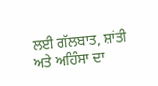ਲਈ ਗੱਲਬਾਤ, ਸ਼ਾਂਤੀ ਅਤੇ ਅਹਿੰਸਾ ਦਾ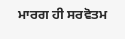ਮਾਰਗ ਹੀ ਸਰਵੋਤਮ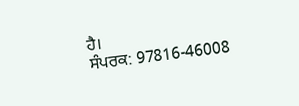ਹੈ।
ਸੰਪਰਕ: 97816-46008